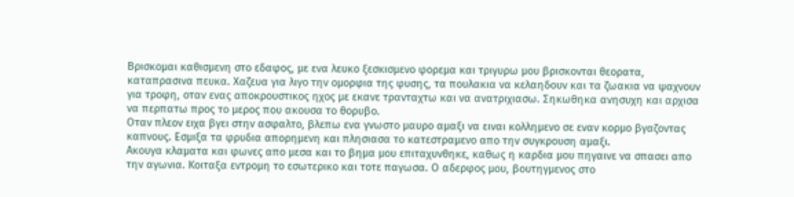Βρισκομαι καθισμενη στο εδαφος, με ενα λευκο ξεσκισμενο φορεμα και τριγυρω μου βρισκονται θεορατα, καταπρασινα πευκα. Χαζευα για λιγο την ομορφια της φυσης, τα πουλακια να κελαηδουν και τα ζωακια να ψαχνουν για τροφη, οταν ενας αποκρουστικος ηχος με εκανε τρανταχτω και να ανατριχιασω. Σηκωθηκα ανησυχη και αρχισα να περπατω προς το μερος που ακουσα το θορυβο.
Οταν πλεον ειχα βγει στην ασφαλτο, βλεπω ενα γνωστο μαυρο αμαξι να ειναι κολλημενο σε εναν κορμο βγαζοντας καπνους. Εσμιξα τα φρυδια απορημενη και πλησιασα το κατεστραμενο απο την συγκρουση αμαξι.
Ακουγα κλαματα και φωνες απο μεσα και το βημα μου επιταχυνθηκε, καθως η καρδια μου πηγαινε να σπασει απο την αγωνια. Κοιταξα εντρομη το εσωτερικο και τοτε παγωσα. Ο αδερφος μου, βουτηγμενος στο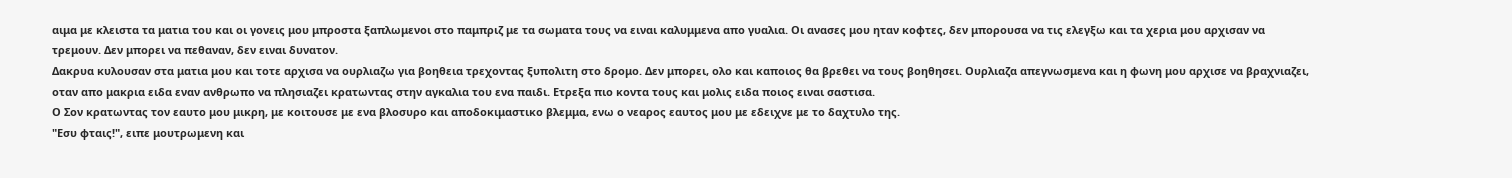αιμα με κλειστα τα ματια του και οι γονεις μου μπροστα ξαπλωμενοι στο παμπριζ με τα σωματα τους να ειναι καλυμμενα απο γυαλια. Οι ανασες μου ηταν κοφτες, δεν μπορουσα να τις ελεγξω και τα χερια μου αρχισαν να τρεμουν. Δεν μπορει να πεθαναν, δεν ειναι δυνατον.
Δακρυα κυλουσαν στα ματια μου και τοτε αρχισα να ουρλιαζω για βοηθεια τρεχοντας ξυπολιτη στο δρομο. Δεν μπορει, ολο και καποιος θα βρεθει να τους βοηθησει. Ουρλιαζα απεγνωσμενα και η φωνη μου αρχισε να βραχνιαζει, οταν απο μακρια ειδα εναν ανθρωπο να πλησιαζει κρατωντας στην αγκαλια του ενα παιδι. Ετρεξα πιο κοντα τους και μολις ειδα ποιος ειναι σαστισα.
Ο Σον κρατωντας τον εαυτο μου μικρη, με κοιτουσε με ενα βλοσυρο και αποδοκιμαστικο βλεμμα, ενω ο νεαρος εαυτος μου με εδειχνε με το δαχτυλο της.
"Εσυ φταις!", ειπε μουτρωμενη και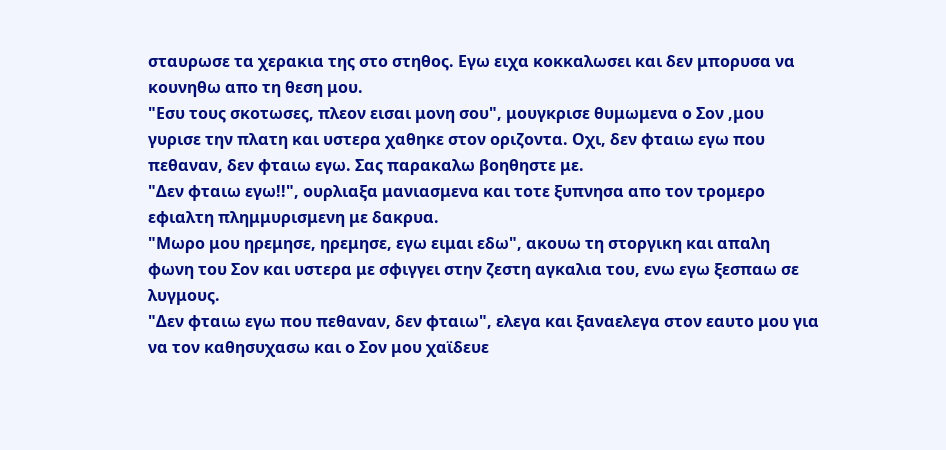σταυρωσε τα χερακια της στο στηθος. Εγω ειχα κοκκαλωσει και δεν μπορυσα να κουνηθω απο τη θεση μου.
"Εσυ τους σκοτωσες, πλεον εισαι μονη σου", μουγκρισε θυμωμενα ο Σον ,μου γυρισε την πλατη και υστερα χαθηκε στον οριζοντα. Οχι, δεν φταιω εγω που πεθαναν, δεν φταιω εγω. Σας παρακαλω βοηθηστε με.
"Δεν φταιω εγω!!", ουρλιαξα μανιασμενα και τοτε ξυπνησα απο τον τρομερο εφιαλτη πλημμυρισμενη με δακρυα.
"Μωρο μου ηρεμησε, ηρεμησε, εγω ειμαι εδω", ακουω τη στοργικη και απαλη φωνη του Σον και υστερα με σφιγγει στην ζεστη αγκαλια του, ενω εγω ξεσπαω σε λυγμους.
"Δεν φταιω εγω που πεθαναν, δεν φταιω", ελεγα και ξαναελεγα στον εαυτο μου για να τον καθησυχασω και ο Σον μου χαϊδευε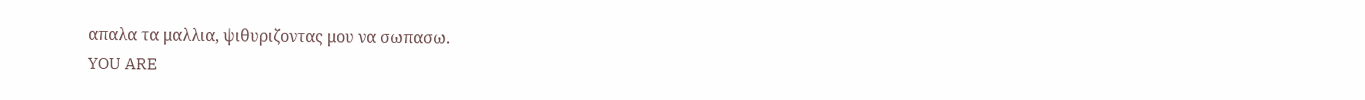απαλα τα μαλλια, ψιθυριζοντας μου να σωπασω.
YOU ARE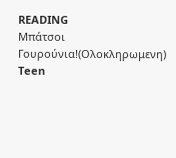READING
Μπάτσοι Γουρούνια!(Ολοκληρωμενη)
Teen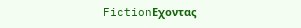FictionΕχοντας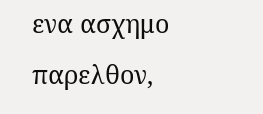ενα ασχημο παρελθον,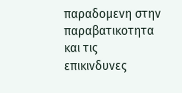παραδομενη στην παραβατικοτητα και τις επικινδυνες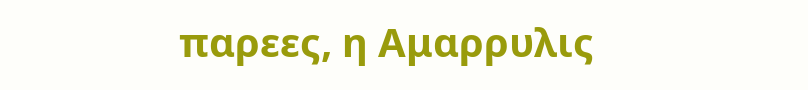παρεες, η Αμαρρυλις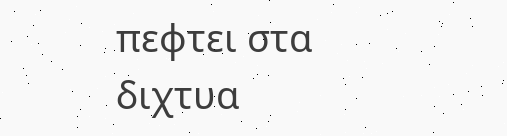πεφτει στα διχτυα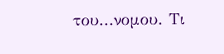του...νομου. Τι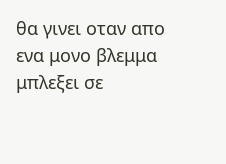θα γινει οταν απο ενα μονο βλεμμα μπλεξει σε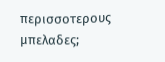περισσοτερους μπελαδες;